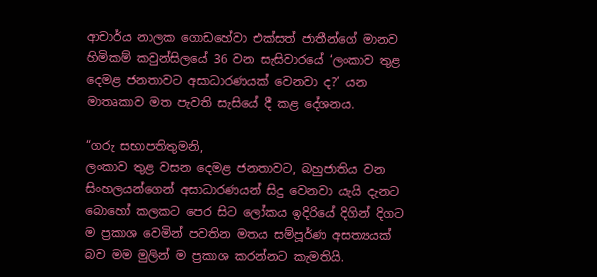ආචාර්ය නාලක ගොඩහේවා එක්සත් ජාතීන්ගේ මානව හිමිකම් කවුන්සිලයේ 36 වන සැසිවාරයේ ‘ලංකාව තුළ දෙමළ ජනතාවට අසාධාරණයක් වෙනවා ද?’ යන මාතෘකාව මත පැවති සැසියේ දී කළ දේශනය.

“ගරු සභාපතිතුමනි,
ලංකාව තුළ වසන දෙමළ ජනතාවට, බහුජාතිය වන සිංහලයන්ගෙන් අසාධාරණයන් සිදු වෙනවා යැයි දැනට බොහෝ කලකට පෙර සිට ලෝකය ඉදිරියේ දිගින් දිගට ම ප්‍රකාශ වෙමින් පවතින මතය සම්පූර්ණ අසත්‍යයක් බව මම මුලින් ම ප්‍රකාශ කරන්නට කැමතියි.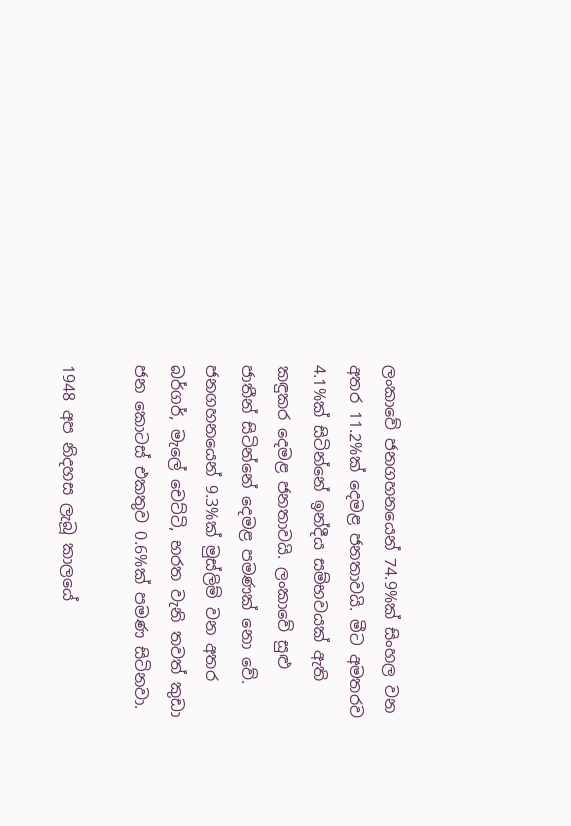ලංකාවේ ජනගහනයෙන් 74.9%ක් සිංහල වන අතර 11.2%ක් දෙමළ ජනතාවයි. මීට අමතරව 4.1%ක් සිටින්නේ ඉන්දීය සම්භවයක් ඇති කඳුකර දෙමළ ජනතාවයි. ලංකාවේ සුළු ජාතීන් සිටින්නේ දෙමළ පමණක් නො වේ. ජනගහනයෙන් 9.3%ක් මුස්ලිම් වන අතර බර්ගර්, මැලේ චෙට්ටි, භරත වැනි තවත් කුඩා ජන කොටස් එකතුව 0.6%ක් පමණ සිටිනවා.

1948 අප නිදහස ලැබූ කාලයේ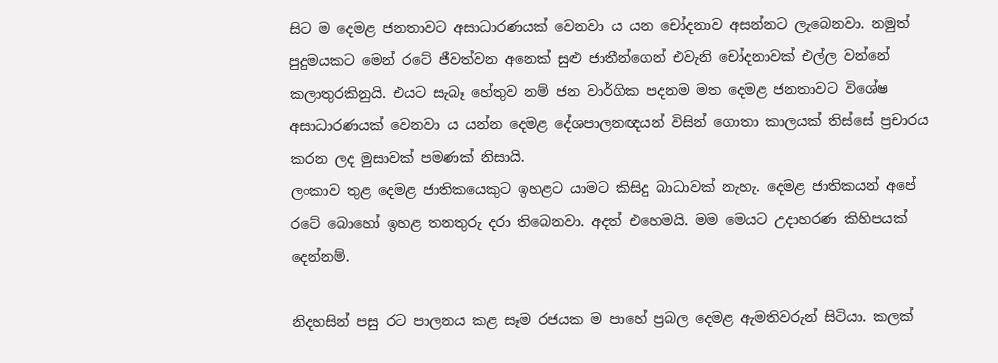සිට ම දෙමළ ජනතාවට අසාධාරණයක් වෙනවා ය යන චෝදනාව අසන්නට ලැබෙනවා. නමුත් පුදුමයකට මෙන් රටේ ජීවත්වන අනෙක් සුළු ජාතීන්ගෙන් එවැනි චෝදනාවක් එල්ල වන්නේ කලාතුරකිනුයි. එයට සැබෑ හේතුව නම් ජන වාර්ගික පදනම මත දෙමළ ජනතාවට විශේෂ අසාධාරණයක් වෙනවා ය යන්න දෙමළ දේශපාලනඥයන් විසින් ගොතා කාලයක් තිස්සේ ප්‍රචාරය කරන ලද මුසාවක් පමණක් නිසායි.
ලංකාව තුළ දෙමළ ජාතිකයෙකුට ඉහළට යාමට කිසිදු බාධාවක් නැහැ. දෙමළ ජාතිකයන් අපේ රටේ බොහෝ ඉහළ තනතුරු දරා තිබෙනවා. අදත් එහෙමයි. මම මෙයට උදාහරණ කිහිපයක් දෙන්නම්.

නිදහසින් පසු රට පාලනය කළ සෑම රජයක ම පාහේ ප්‍රබල දෙමළ ඇමතිවරුන් සිටියා. කලක්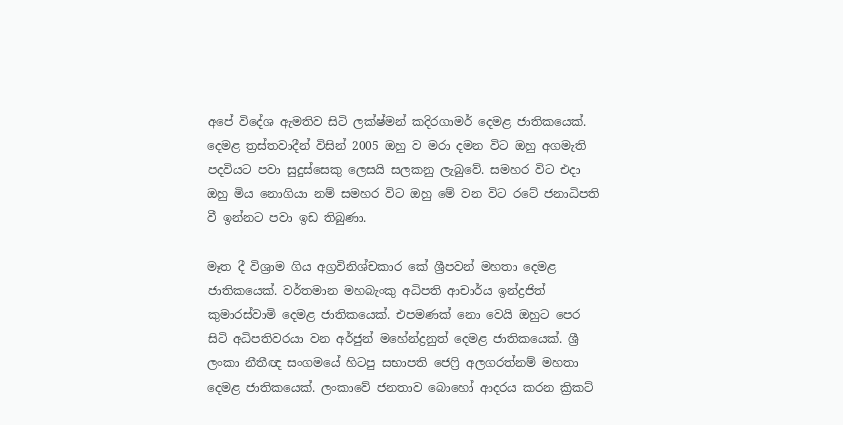අපේ විදේශ ඇමතිව සිටි ලක්ෂ්මන් කදිරගාමර් දෙමළ ජාතිකයෙක්. දෙමළ ත්‍රස්තවාදීන් විසින් 2005 ඔහු ව මරා දමන විට ඔහු අගමැති පදවියට පවා සුදුස්සෙකු ලෙසයි සලකනු ලැබුවේ. සමහර විට එදා ඔහු මිය නොගියා නම් සමහර විට ඔහු මේ වන විට රටේ ජනාධිපති වී ඉන්නට පවා ඉඩ තිබුණා.

මෑත දී විශ්‍රාම ගිය අග්‍රවිනිශ්චකාර කේ ශ්‍රීපවන් මහතා දෙමළ ජාතිකයෙක්. වර්තමාන මහබැංකු අධිපති ආචාර්ය ඉන්ද්‍රජිත් කුමාරස්වාමි දෙමළ ජාතිකයෙක්. එපමණක් නො වෙයි ඔහුට පෙර සිටි අධිපතිවරයා වන අර්ජුන් මහේන්ද්‍රනුත් දෙමළ ජාතිකයෙක්. ශ්‍රී ලංකා නීතීඥ සංගමයේ හිටපු සභාපති ජෙෆ්‍රි අලගරත්නම් මහතා දෙමළ ජාතිකයෙක්. ලංකාවේ ජනතාව බොහෝ ආදරය කරන ක්‍රිකට්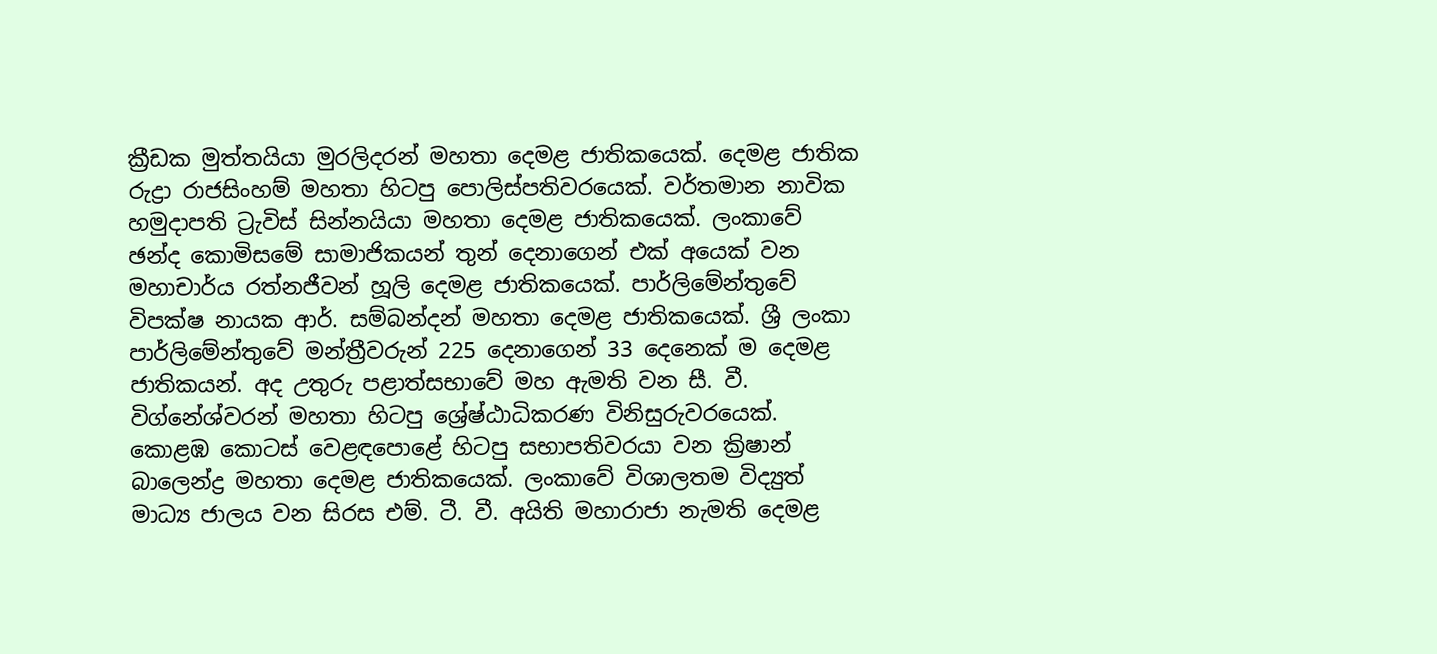ක්‍රීඩක මුත්තයියා මුරලිදරන් මහතා දෙමළ ජාතිකයෙක්. දෙමළ ජාතික රුද්‍රා රාජසිංහම් මහතා හිටපු පොලිස්පතිවරයෙක්. වර්තමාන නාවික හමුදාපති ට්‍රැවිස් සින්නයියා මහතා දෙමළ ජාතිකයෙක්. ලංකාවේ ඡන්ද කොමිසමේ සාමාජිකයන් තුන් දෙනාගෙන් එක් අයෙක් වන මහාචාර්ය රත්නජීවන් හූලි දෙමළ ජාතිකයෙක්. පාර්ලිමේන්තුවේ විපක්ෂ නායක ආර්. සම්බන්දන් මහතා දෙමළ ජාතිකයෙක්. ශ්‍රී ලංකා පාර්ලිමේන්තුවේ මන්ත්‍රීවරුන් 225 දෙනාගෙන් 33 දෙනෙක් ම දෙමළ ජාතිකයන්. අද උතුරු පළාත්සභාවේ මහ ඇමති වන සී. වී. විග්නේශ්වරන් මහතා හිටපු ශ්‍රේෂ්ඨාධිකරණ විනිසුරුවරයෙක්. කොළඹ කොටස් වෙළඳපොළේ හිටපු සභාපතිවරයා වන ක්‍රිෂාන් බාලෙන්ද්‍ර මහතා දෙමළ ජාතිකයෙක්. ලංකාවේ විශාලතම විද්‍යුත් මාධ්‍ය ජාලය වන සිරස එම්. ටී. වී. අයිති මහාරාජා නැමති දෙමළ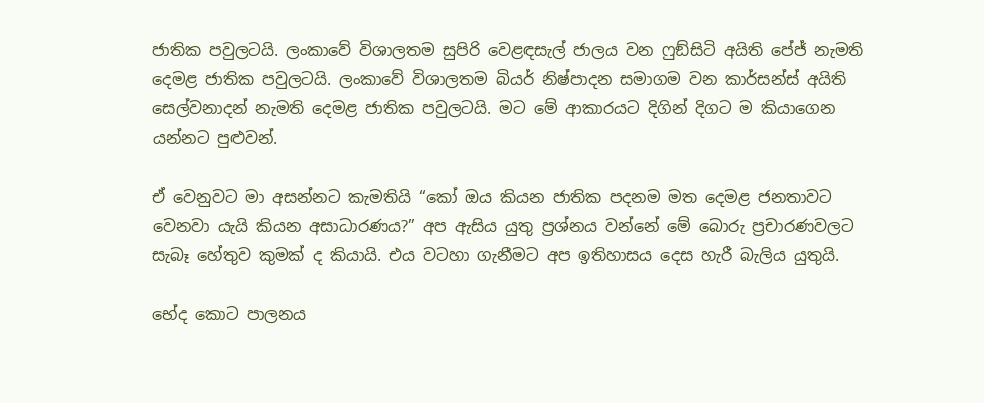ජාතික පවුලටයි. ලංකාවේ විශාලතම සුපිරි වෙළඳසැල් ජාලය වන ෆුඞ්සිටි අයිති පේජ් නැමති දෙමළ ජාතික පවුලටයි. ලංකාවේ විශාලතම බියර් නිෂ්පාදන සමාගම වන කාර්සන්ස් අයිති සෙල්වනාදන් නැමති දෙමළ ජාතික පවුලටයි. මට මේ ආකාරයට දිගින් දිගට ම කියාගෙන යන්නට පුළුවන්.

ඒ වෙනුවට මා අසන්නට කැමතියි “කෝ ඔය කියන ජාතික පදනම මත දෙමළ ජනතාවට වෙනවා යැයි කියන අසාධාරණය?” අප ඇසිය යුතු ප්‍රශ්නය වන්නේ මේ බොරු ප්‍රචාරණවලට සැබෑ හේතුව කුමක් ද කියායි. එය වටහා ගැනීමට අප ඉතිහාසය දෙස හැරී බැලිය යුතුයි.

භේද කොට පාලනය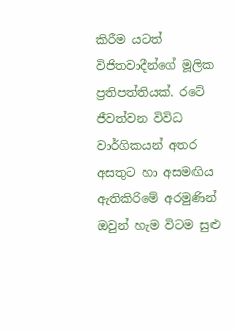කිරීම යටත් විජිතවාදීන්ගේ මූලික ප්‍රතිපත්තියක්. රටේ ජීවත්වන විවිධ වාර්ගිකයන් අතර අසතුට හා අසමඟිය ඇතිකිරිමේ අරමුණින් ඔවුන් හැම විටම සුළු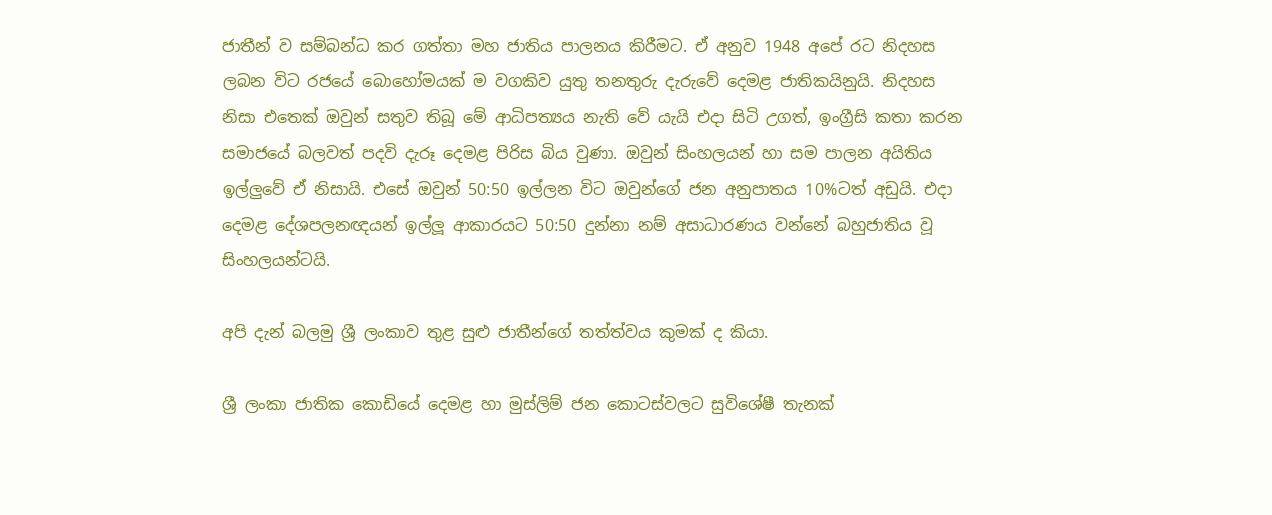ජාතීන් ව සම්බන්ධ කර ගත්තා මහ ජාතිය පාලනය කිරීමට. ඒ අනුව 1948 අපේ රට නිදහස ලබන විට රජයේ බොහෝමයක් ම වගකිව යුතු තනතුරු දැරුවේ දෙමළ ජාතිකයිනුයි. නිදහස නිසා එතෙක් ඔවුන් සතුව තිබූ මේ ආධිපත්‍යය නැති වේ යැයි එදා සිටි උගත්, ඉංග්‍රීසි කතා කරන සමාජයේ බලවත් පදවි දැරූ දෙමළ පිරිස බිය වුණා. ඔවුන් සිංහලයන් හා සම පාලන අයිතිය ඉල්ලුවේ ඒ නිසායි. එසේ ඔවුන් 50:50 ඉල්ලන විට ඔවුන්ගේ ජන අනුපාතය 10%ටත් අඩුයි. එදා දෙමළ දේශපලනඥයන් ඉල්ලූ ආකාරයට 50:50 දුන්නා නම් අසාධාරණය වන්නේ බහුජාතිය වූ සිංහලයන්ටයි.

අපි දැන් බලමු ශ්‍රී ලංකාව තුළ සුළු ජාතීන්ගේ තත්ත්වය කුමක් ද කියා.

ශ්‍රී ලංකා ජාතික කොඩියේ දෙමළ හා මුස්ලිම් ජන කොටස්වලට සුවිශේෂී තැනක්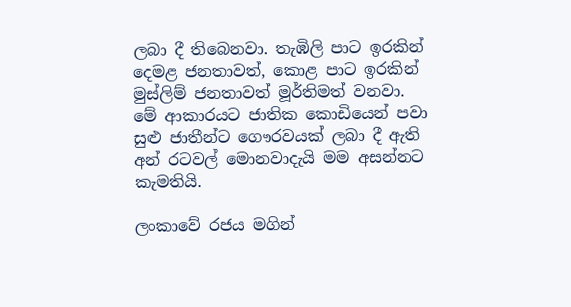ලබා දී තිබෙනවා. තැඹිලි පාට ඉරකින් දෙමළ ජනතාවත්, කොළ පාට ඉරකින් මුස්ලිම් ජනතාවත් මූර්තිමත් වනවා. මේ ආකාරයට ජාතික කොඩියෙන් පවා සුළු ජාතීන්ට ගෞරවයක් ලබා දී ඇති අන් රටවල් මොනවාදැයි මම අසන්නට කැමතියි.

ලංකාවේ රජය මගින්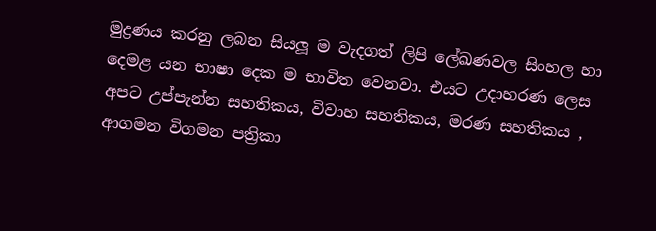මුද්‍රණය කරනු ලබන සියලූ ම වැදගත් ලිපි ලේඛණවල සිංහල හා දෙමළ යන භාෂා දෙක ම භාවිත වෙනවා. එයට උදාහරණ ලෙස අපට උප්පැන්න සහතිකය, විවාහ සහතිකය, මරණ සහතිකය , ආගමන විගමන පත්‍රිකා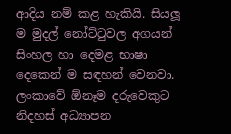ආදිය නම් කළ හැකියි. සියලූ ම මුදල් නෝට්ටුවල අගයන් සිංහල හා දෙමළ භාෂා දෙකෙන් ම සඳහන් වෙනවා. ලංකාවේ ඕනෑම දරුවෙකුට නිදහස් අධ්‍යාපන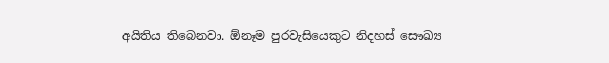අයිතිය තිබෙනවා. ඕනෑම පුරවැසියෙකුට නිදහස් සෞඛ්‍ය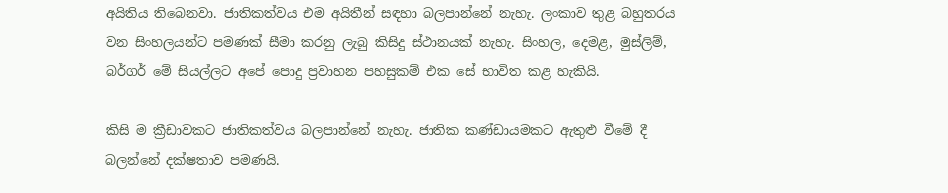අයිතිය තිබෙනවා. ජාතිකත්වය එම අයිතීන් සඳහා බලපාන්නේ නැහැ. ලංකාව තුළ බහුතරය වන සිංහලයන්ට පමණක් සීමා කරනු ලැබු කිසිදු ස්ථානයක් නැහැ. සිංහල, දෙමළ, මුස්ලිම්, බර්ගර් මේ සියල්ලට අපේ පොදු ප්‍රවාහන පහසුකම් එක සේ භාවිත කළ හැකියි.

කිසි ම ක්‍රීඩාවකට ජාතිකත්වය බලපාන්නේ නැහැ. ජාතික කණ්ඩායමකට ඇතුළු වීමේ දී බලන්නේ දක්ෂතාව පමණයි.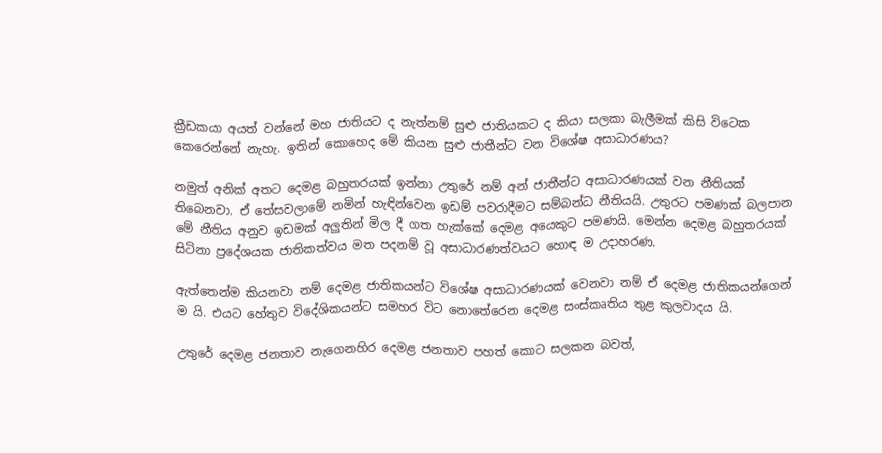ක්‍රීඩකයා අයත් වන්නේ මහ ජාතියට ද නැත්නම් සුළු ජාතියකට ද කියා සලකා බැලීමක් කිසි විටෙක කෙරෙන්නේ නැහැ. ඉතින් කොහෙද මේ කියන සුළු ජාතීන්ට වන විශේෂ අසාධාරණය?

නමුත් අනික් අතට දෙමළ බහුතරයක් ඉන්නා උතුරේ නම් අන් ජාතීන්ට අසාධාරණයක් වන නීතියක් තිබෙනවා. ඒ තේසවලාමේ නමින් හැඳින්වෙන ඉඩම් පවරාදීමට සම්බන්ධ නීතියයි. උතුරට පමණක් බලපාන මේ නීතිය අනුව ඉඩමක් අලුතින් මිල දී ගත හැක්කේ දෙමළ අයෙකුට පමණයි. මෙන්න දෙමළ බහුතරයක් සිටිනා ප්‍රදේශයක ජාතිකත්වය මත පදනම් වූ අසාධාරණත්වයට හොඳ ම උදාහරණ.

ඇත්තෙන්ම කියනවා නම් දෙමළ ජාතිකයන්ට විශේෂ අසාධාරණයක් වෙනවා නම් ඒ දෙමළ ජාතිකයන්ගෙන් ම යි. එයට හේතුව විදේශිකයන්ට සමහර විට නොතේරෙන දෙමළ සංස්කෘතිය තුළ කුලවාදය යි.

උතුරේ දෙමළ ජනතාව නැගෙනහිර දෙමළ ජනතාව පහත් කොට සලකන බවත්,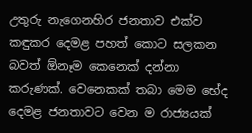උතුරු නැගෙනහිර ජනතාව එක්ව කඳුකර දෙමළ පහත් කොට සලකන බවත් ඕනෑම කෙනෙක් දන්නා කරුණක්. වෙනෙකක් තබා මෙම භේද දෙමළ ජනතාවට වෙන ම රාජ්‍යයක්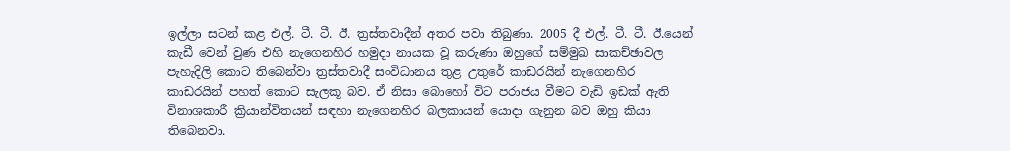ඉල්ලා සටන් කළ එල්. ටී. ටී. ඊ. ත්‍රස්තවාදීන් අතර පවා තිබුණා. 2005 දී එල්. ටී. ටී. ඊ.යෙන් කැඩී වෙන් වුණ එහි නැගෙනහිර හමුදා නායක වූ කරුණා ඔහුගේ සම්මුඛ සාකච්ඡාවල පැහැදිලි කොට තිබෙන්වා ත්‍රස්තවාදී සංවිධානය තුළ උතුරේ කාඩරයින් නැගෙනහිර කාඩරයින් පහත් කොට සැලකූ බව. ඒ නිසා බොහෝ විට පරාජය වීමට වැඩි ඉඩක් ඇති විනාශකාරී ක්‍රියාන්විතයන් සඳහා නැගෙනහිර බලකායන් යොදා ගැනුන බව ඔහු කියා තිබෙනවා.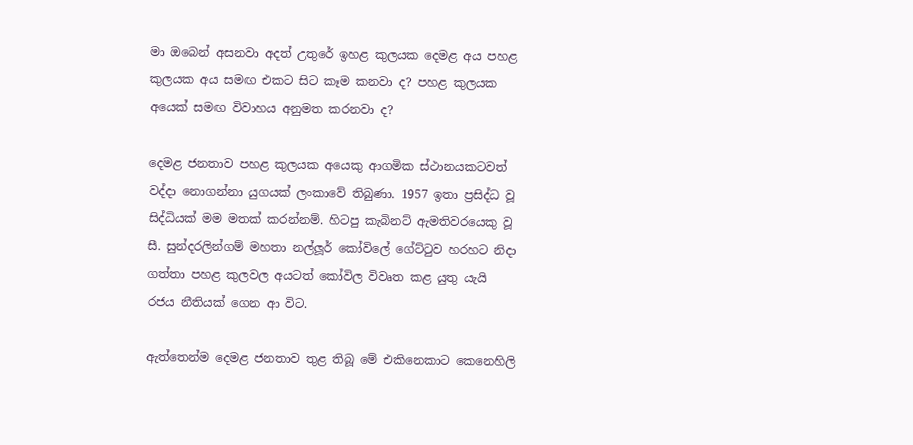මා ඔබෙන් අසනවා අදත් උතුරේ ඉහළ කුලයක දෙමළ අය පහළ කුලයක අය සමඟ එකට සිට කෑම කනවා ද? පහළ කුලයක අයෙක් සමඟ විවාහය අනුමත කරනවා ද?

දෙමළ ජනතාව පහළ කුලයක අයෙකු ආගමික ස්ථානයකටවත් වද්දා නොගන්නා යුගයක් ලංකාවේ තිබුණා. 1957 ඉතා ප්‍රසිද්ධ වූ සිද්ධියක් මම මතක් කරන්නම්. හිටපු කැබිනට් ඇමතිවරයෙකු වූ සී. සුන්දරලින්ගම් මහතා නල්ලූර් කෝවිලේ ගේට්ටුව හරහට නිදා ගත්තා පහළ කුලවල අයටත් කෝවිල විවෘත කළ යුතු යැයි රජය නීතියක් ගෙන ආ විට.

ඇත්තෙන්ම දෙමළ ජනතාව තුළ තිබූ මේ එකිනෙකාට කෙනෙහිලි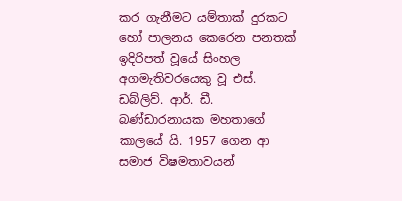කර ගැනීමට යම්තාක් දුරකට හෝ පාලනය කෙරෙන පනතක් ඉදිරිපත් වූයේ සිංහල අගමැතිවරයෙකු වූ එස්. ඩබ්ලිව්. ආර්. ඩී. බණ්ඩාරනායක මහතාගේ කාලයේ යි. 1957 ගෙන ආ සමාජ විෂමතාවයන්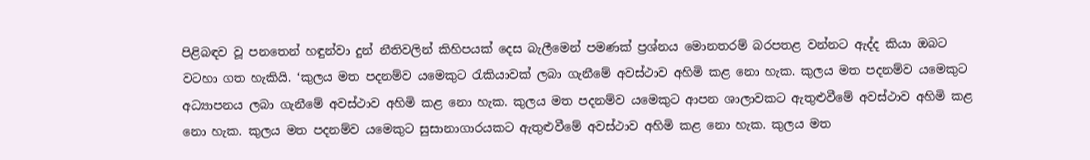පිළිබඳව වූ පනතෙන් හඳුන්වා දුන් නීතිවලින් කිහිපයක් දෙස බැලීමෙන් පමණක් ප්‍රශ්නය මොනතරම් බරපතළ වන්නට ඇද්ද කියා ඔබට වටහා ගත හැකියි. ‘කුලය මත පදනම්ව යමෙකුට රැකියාවක් ලබා ගැනීමේ අවස්ථාව අහිමි කළ නො හැක. කුලය මත පදනම්ව යමෙකුට අධ්‍යාපනය ලබා ගැනීමේ අවස්ථාව අහිමි කළ නො හැක. කුලය මත පදනම්ව යමෙකුට ආපන ශාලාවකට ඇතුළුවීමේ අවස්ථාව අහිමි කළ නො හැක. කුලය මත පදනම්ව යමෙකුට සුසානාගාරයකට ඇතුළුවීමේ අවස්ථාව අහිමි කළ නො හැක. කුලය මත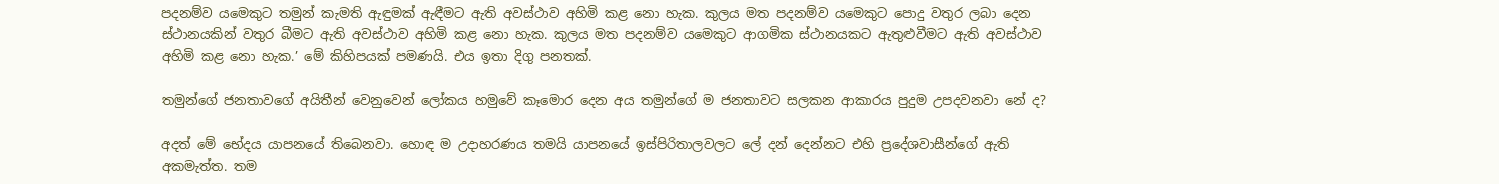පදනම්ව යමෙකුට තමුන් කැමති ඇඳුමක් ඇඳීමට ඇති අවස්ථාව අහිමි කළ නො හැක. කුලය මත පදනම්ව යමෙකුට පොදු වතුර ලබා දෙන ස්ථානයකින් වතුර බීමට ඇති අවස්ථාව අහිමි කළ නො හැක. කුලය මත පදනම්ව යමෙකුට ආගමික ස්ථානයකට ඇතුළුවීමට ඇති අවස්ථාව අහිමි කළ නො හැක.’ මේ කිහිපයක් පමණයි. එය ඉතා දිගු පනතක්.

තමුන්ගේ ජනතාවගේ අයිතීන් වෙනුවෙන් ලෝකය හමුවේ කෑමොර දෙන අය තමුන්ගේ ම ජනතාවට සලකන ආකාරය පුදුම උපදවනවා නේ ද?

අදත් මේ භේදය යාපනයේ තිබෙනවා. හොඳ ම උදාහරණය තමයි යාපනයේ ඉස්පිරිතාලවලට ලේ දන් දෙන්නට එහි ප්‍රදේශවාසීන්ගේ ඇති අකමැත්ත. තම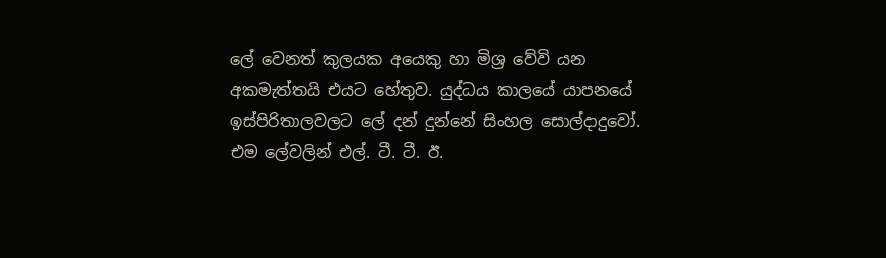ලේ වෙනත් කුලයක අයෙකු හා මිශ්‍ර වේවි යන අකමැත්තයි එයට හේතුව. යුද්ධය කාලයේ යාපනයේ ඉස්පිරිතාලවලට ලේ දන් දුන්නේ සිංහල සොල්දාදුවෝ. එම ලේවලින් එල්. ටී. ටී. ඊ.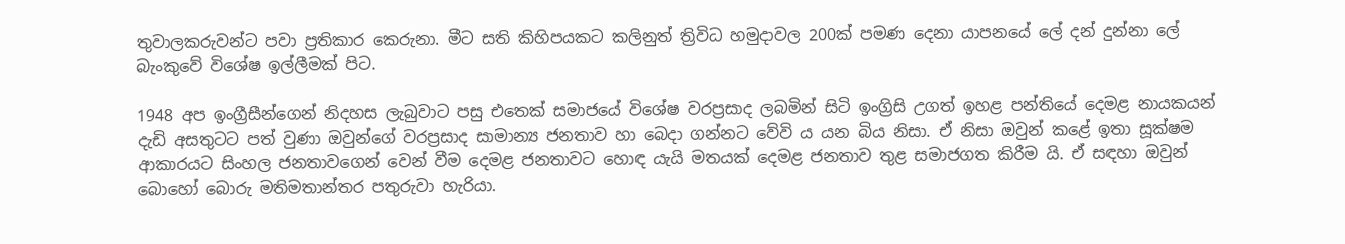තුවාලකරුවන්ට පවා ප්‍රතිකාර කෙරුනා. මීට සති කිහිපයකට කලිනුත් ත්‍රිවිධ හමුදාවල 200ක් පමණ දෙනා යාපනයේ ලේ දන් දුන්නා ලේ බැංකුවේ විශේෂ ඉල්ලීමක් පිට.

1948 අප ඉංග්‍රීසීන්ගෙන් නිදහස ලැබුවාට පසු එතෙක් සමාජයේ විශේෂ වරප්‍රසාද ලබමින් සිටි ඉංග්‍රිසි උගත් ඉහළ පන්තියේ දෙමළ නායකයන් දැඩි අසතුටට පත් වුණා ඔවුන්ගේ වරප්‍රසාද සාමාන්‍ය ජනතාව හා බෙදා ගන්නට වේවි ය යන බිය නිසා. ඒ නිසා ඔවුන් කළේ ඉතා සූක්ෂම ආකාරයට සිංහල ජනතාවගෙන් වෙන් වීම දෙමළ ජනතාවට හොඳ යැයි මතයක් දෙමළ ජනතාව තුළ සමාජගත කිරීම යි. ඒ සඳහා ඔවුන් බොහෝ බොරු මතිමතාන්තර පතුරුවා හැරියා.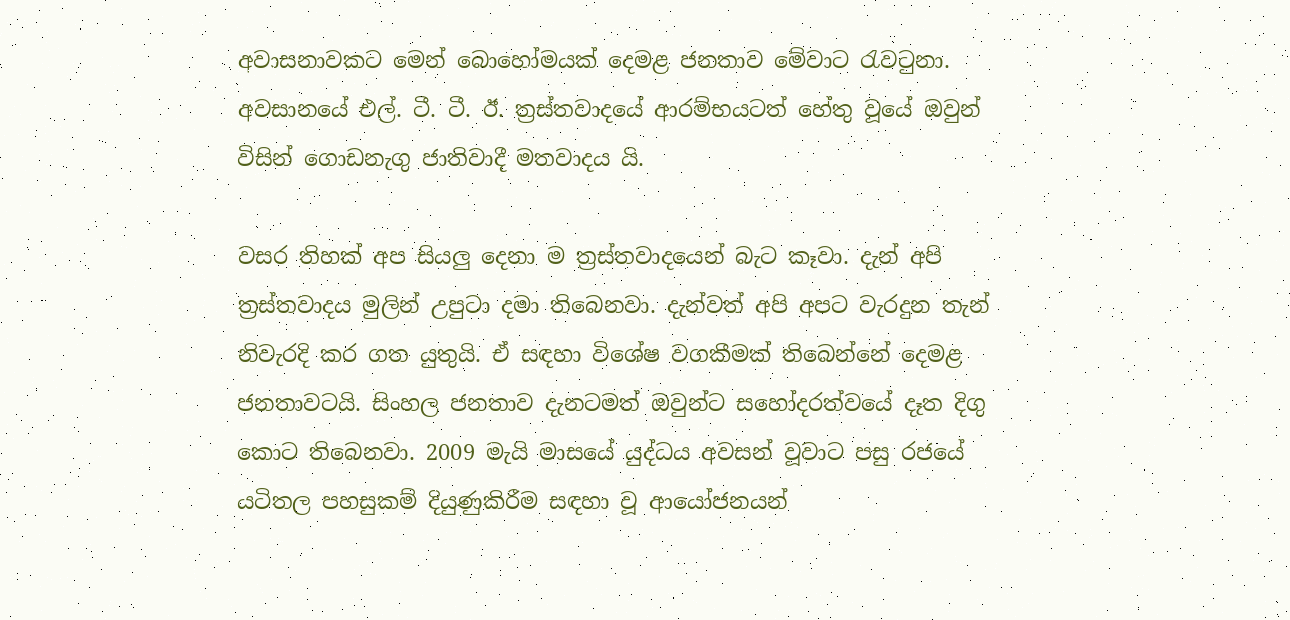අවාසනාවකට මෙන් බොහෝමයක් දෙමළ ජනතාව මේවාට රැවටුනා. අවසානයේ එල්. ටී. ටී. ඊ. ත්‍රස්තවාදයේ ආරම්භයටත් හේතු වූයේ ඔවුන් විසින් ගොඩනැගු ජාතිවාදී මතවාදය යි.

වසර තිහක් අප සියලු දෙනා ම ත්‍රස්තවාදයෙන් බැට කෑවා. දැන් අපි ත්‍රස්තවාදය මුලින් උපුටා දමා තිබෙනවා. දැන්වත් අපි අපට වැරදුන තැන් නිවැරදි කර ගත යුතුයි. ඒ සඳහා විශේෂ වගකීමක් තිබෙන්නේ දෙමළ ජනතාවටයි. සිංහල ජනතාව දැනටමත් ඔවුන්ට සහෝදරත්වයේ දෑත දිගු කොට තිබෙනවා. 2009 මැයි මාසයේ යුද්ධය අවසන් වූවාට පසු රජයේ යටිතල පහසුකම් දියුණුකිරීම සඳහා වූ ආයෝජනයන්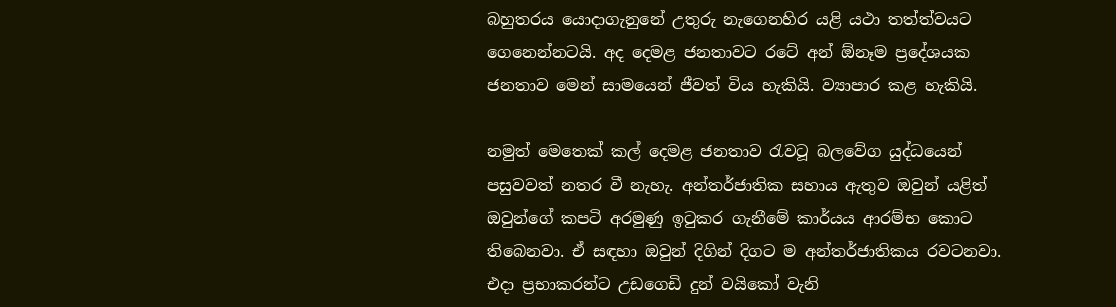බහුතරය යොදාගැනුනේ උතුරු නැගෙනහිර යළි යථා තත්ත්වයට ගෙනෙන්නටයි. අද දෙමළ ජනතාවට රටේ අන් ඕනෑම ප්‍රදේශයක ජනතාව මෙන් සාමයෙන් ජීවත් විය හැකියි. ව්‍යාපාර කළ හැකියි.

නමුත් මෙතෙක් කල් දෙමළ ජනතාව රැවටූ බලවේග යුද්ධයෙන් පසුවවත් නතර වී නැහැ. අන්තර්ජාතික සහාය ඇතුව ඔවුන් යළිත් ඔවුන්ගේ කපටි අරමුණු ඉටුකර ගැනීමේ කාර්යය ආරම්භ කොට තිබෙනවා. ඒ සඳහා ඔවුන් දිගින් දිගට ම අන්තර්ජාතිකය රවටනවා. එදා ප්‍රභාකරන්ට උඩගෙඩි දුන් වයිකෝ වැනි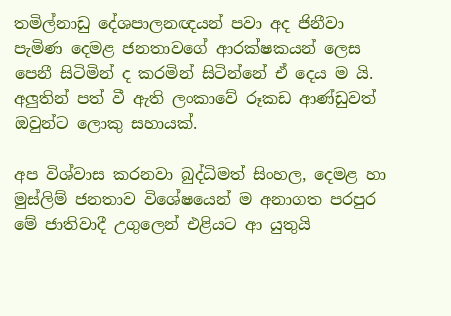තමිල්නාඩු දේශපාලනඥයන් පවා අද ජිනීවා පැමිණ දෙමළ ජනතාවගේ ආරක්ෂකයන් ලෙස පෙනී සිටිමින් ද කරමින් සිටින්නේ ඒ දෙය ම යි. අලුතින් පත් වී ඇති ලංකාවේ රූකඩ ආණ්ඩුවත් ඔවුන්ට ලොකු සහායක්.

අප විශ්වාස කරනවා බුද්ධිමත් සිංහල, දෙමළ හා මුස්ලිම් ජනතාව විශේෂයෙන් ම අනාගත පරපුර මේ ජාතිවාදී උගුලෙන් එළියට ආ යුතුයි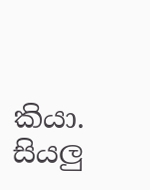කියා. සියලු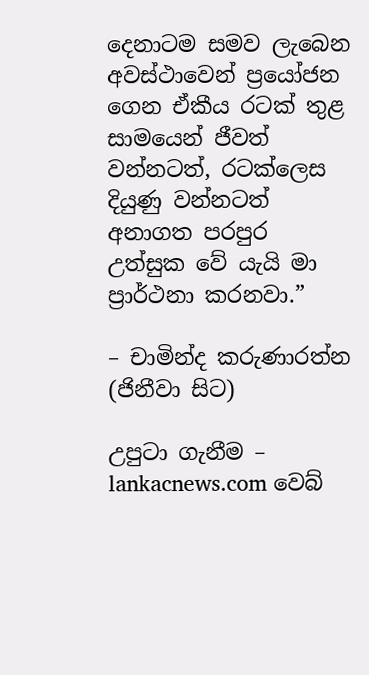දෙනාටම සමව ලැබෙන අවස්ථාවෙන් ප්‍රයෝජන ගෙන ඒකීය රටක් තුළ සාමයෙන් ජීවත් වන්නටත්, රටක්ලෙස දියුණු වන්නටත් අනාගත පරපුර උත්සුක වේ යැයි මා ප්‍රාර්ථනා කරනවා.”

– චාමින්ද කරුණාරත්න (ජිනීවා සිට)

උපුටා ගැනීම – lankacnews.com වෙබ්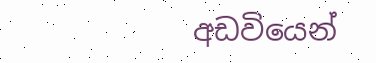අඩවියෙන්